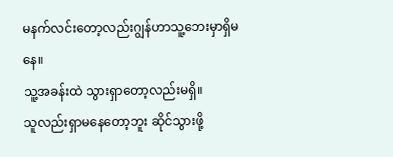မနက်လင်းတော့လည်းဂျွန်ဟာသူ့ဘေးမှာရှိမနေ။
သူ့အခန်းထဲ သွားရှာတော့လည်းမရှိ။
သူလည်းရှာမနေတော့ဘူး ဆိုင်သွားဖို့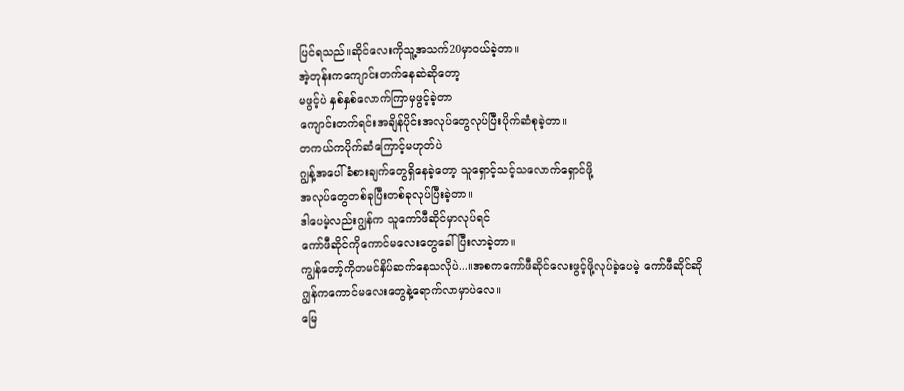ပြင်ရသည်။ဆိုင်လေးကိုသူ့အသက်20မှာဝယ်ခဲ့တာ။
အဲ့တုန်းကကျောင်းတက်နေဆဲဆိုတော့
မဖွင့်ပဲ နှစ်နှစ်လောက်ကြာမှဖွင့်ခဲ့တာ
ကျောင်းတက်ရင်းအချိန်ပိုင်းအလုပ်တွေလုပ်ပြီးပိုက်ဆံစုခဲ့တာ။
တကယ်ကပိုက်ဆံကြောင့်မဟုတ်ပဲ
ဂျွန့်အပေါ်ခံစားချက်တွေရှိနေခဲ့တော့ သူရှောင့်သင့်သလောက်ရှောင်ဖို့
အလုပ်တွေတစ်ခုပြီးတစ်ခုလုပ်ပြီးခဲ့တာ။
ဒါပေမဲ့လည်းဂျွန်က သူကော်ဖီဆိုင်မှာလုပ်ရင်
ကော်ဖီဆိုင်ကိုကောင်မလေးတွေခေါ်ပြီးလာခဲ့တာ။
ကျွန်တော့်ကိုတမင်နှိပ်ဆက်နေသလိုပဲ...။အစကကော်ဖီဆိုင်လေးဖွင့်ဖို့လုပ်ခဲ့ပေမဲ့ ကော်ဖီဆိုင်ဆို
ဂျွန်ကကောင်မလေးတွေနဲ့ရောက်လာမှာပဲလေ။
မြေ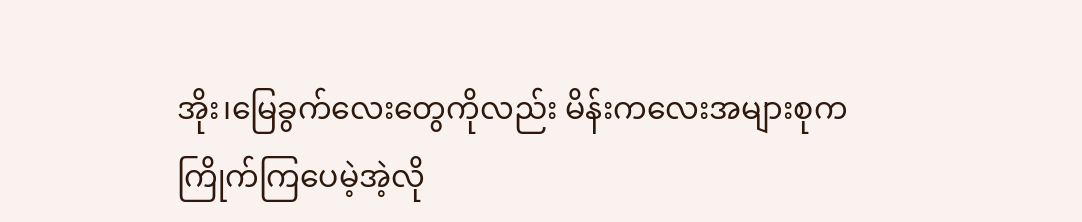အိုး၊မြေခွက်လေးတွေကိုလည်း မိန်းကလေးအများစုက
ကြိုက်ကြပေမဲ့အဲ့လို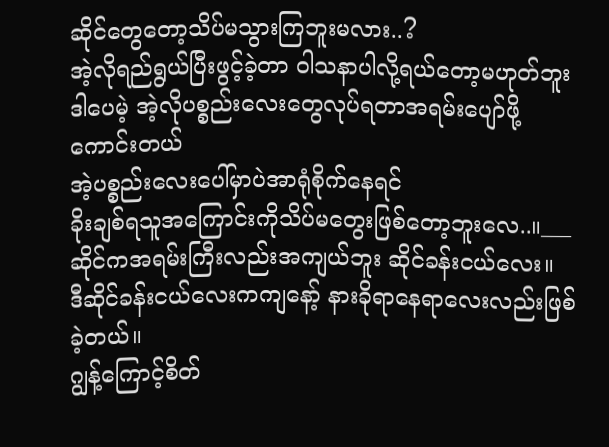ဆိုင်တွေတော့သိပ်မသွားကြဘူးမလား..?
အဲ့လိုရည်ရွယ်ပြီးဖွင့်ခဲ့တာ ဝါသနာပါလို့ရယ်တော့မဟုတ်ဘူး
ဒါပေမဲ့ အဲ့လိုပစ္စည်းလေးတွေလုပ်ရတာအရမ်းပျော်ဖို့ကောင်းတယ်
အဲ့ပစ္စည်းလေးပေါ်မှာပဲအာရုံစိုက်နေရင်
ခိုးချစ်ရသူအကြောင်းကိုသိပ်မတွေးဖြစ်တော့ဘူးလေ..။___
ဆိုင်ကအရမ်းကြီးလည်းအကျယ်ဘူး ဆိုင်ခန်းငယ်လေး။
ဒီဆိုင်ခန်းငယ်လေးကကျနော့် နားခိုရာနေရာလေးလည်းဖြစ်ခဲ့တယ်။
ဂျွန့်ကြောင့်စိတ်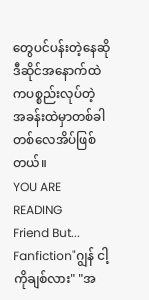တွေပင်ပန်းတဲ့နေဆို ဒီဆိုင်အနောက်ထဲကပစ္စည်းလုပ်တဲ့
အခန်းထဲမှာတစ်ခါတစ်လေအိပ်ဖြစ်တယ်။
YOU ARE READING
Friend But...
Fanfiction"ဂျွန် ငါ့ကိုချစ်လား" "အ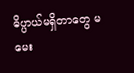ဓိပ္ပာယ်မရှိတာတွေ မမေး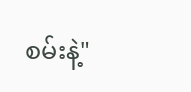စမ်းနဲ့"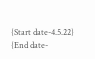{Start date-4.5.22} {End date-